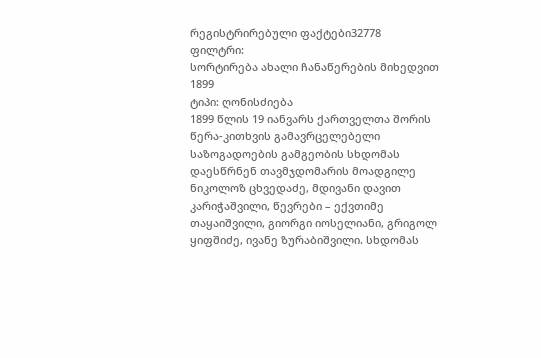რეგისტრირებული ფაქტები32778
ფილტრი:
სორტირება ახალი ჩანაწერების მიხედვით
1899
ტიპი: ღონისძიება
1899 წლის 19 იანვარს ქართველთა შორის წერა-კითხვის გამავრცელებელი საზოგადოების გამგეობის სხდომას დაესწრნენ თავმჯდომარის მოადგილე ნიკოლოზ ცხვედაძე, მდივანი დავით კარიჭაშვილი, წევრები – ექვთიმე თაყაიშვილი, გიორგი იოსელიანი, გრიგოლ ყიფშიძე, ივანე ზურაბიშვილი. სხდომას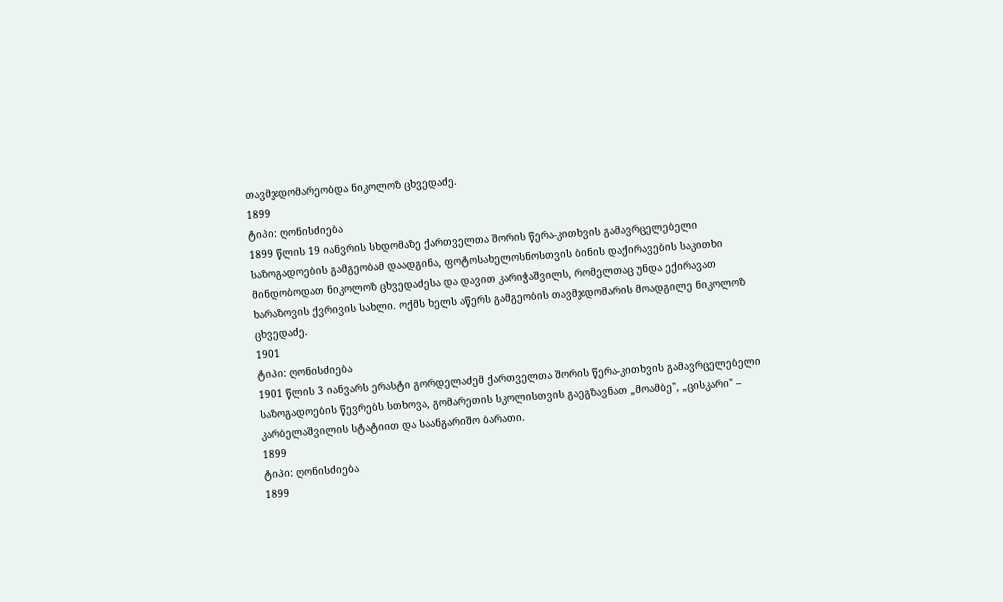თავმჯდომარეობდა ნიკოლოზ ცხვედაძე.
1899
ტიპი: ღონისძიება
1899 წლის 19 იანვრის სხდომაზე ქართველთა შორის წერა-კითხვის გამავრცელებელი საზოგადოების გამგეობამ დაადგინა, ფოტოსახელოსნოსთვის ბინის დაქირავების საკითხი მინდობოდათ ნიკოლოზ ცხვედაძესა და დავით კარიჭაშვილს, რომელთაც უნდა ექირავათ ხარაზოვის ქვრივის სახლი. ოქმს ხელს აწერს გამგეობის თავმჯდომარის მოადგილე ნიკოლოზ ცხვედაძე.
1901
ტიპი: ღონისძიება
1901 წლის 3 იანვარს ერასტი გორდელაძემ ქართველთა შორის წერა-კითხვის გამავრცელებელი საზოგადოების წევრებს სთხოვა, გომარეთის სკოლისთვის გაეგზავნათ „მოამბე", „ცისკარი" – კარბელაშვილის სტატიით და საანგარიშო ბარათი.
1899
ტიპი: ღონისძიება
1899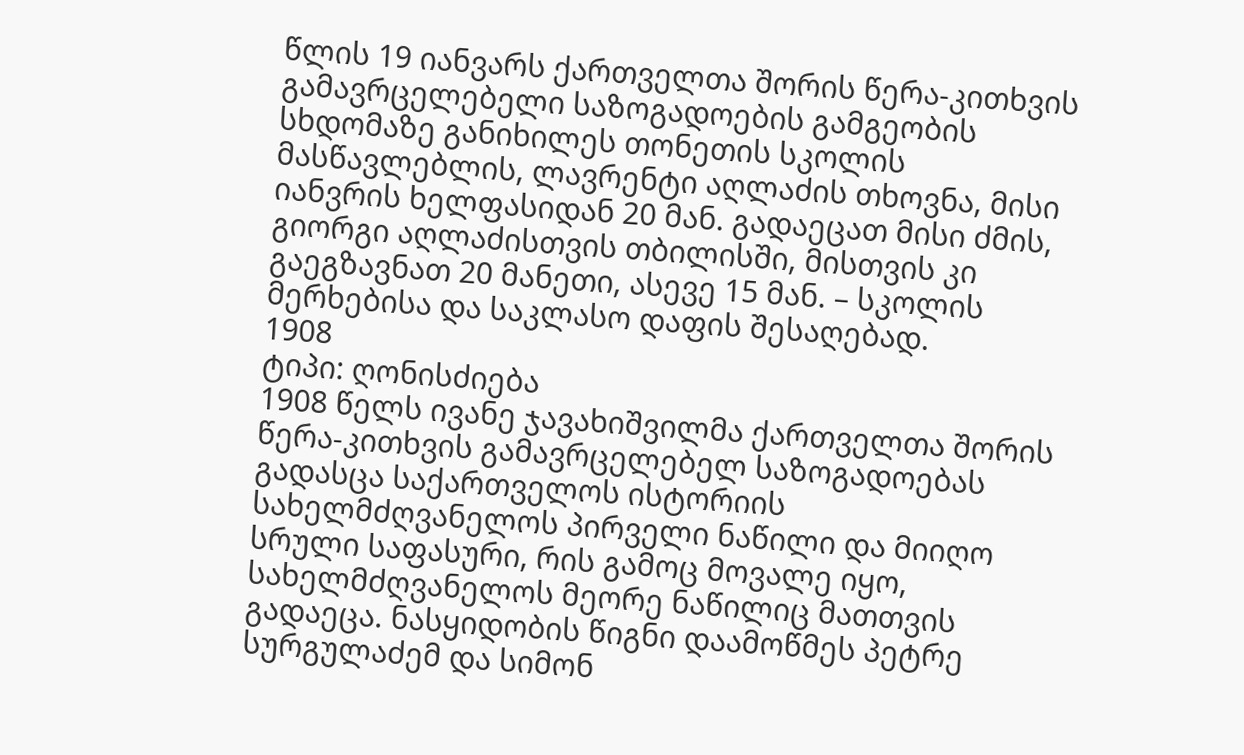წლის 19 იანვარს ქართველთა შორის წერა-კითხვის გამავრცელებელი საზოგადოების გამგეობის სხდომაზე განიხილეს თონეთის სკოლის მასწავლებლის, ლავრენტი აღლაძის თხოვნა, მისი იანვრის ხელფასიდან 20 მან. გადაეცათ მისი ძმის, გიორგი აღლაძისთვის თბილისში, მისთვის კი გაეგზავნათ 20 მანეთი, ასევე 15 მან. – სკოლის მერხებისა და საკლასო დაფის შესაღებად.
1908
ტიპი: ღონისძიება
1908 წელს ივანე ჯავახიშვილმა ქართველთა შორის წერა-კითხვის გამავრცელებელ საზოგადოებას გადასცა საქართველოს ისტორიის სახელმძღვანელოს პირველი ნაწილი და მიიღო სრული საფასური, რის გამოც მოვალე იყო, სახელმძღვანელოს მეორე ნაწილიც მათთვის გადაეცა. ნასყიდობის წიგნი დაამოწმეს პეტრე სურგულაძემ და სიმონ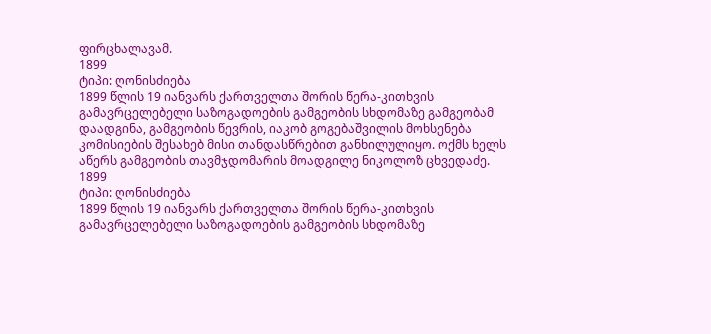ფირცხალავამ.
1899
ტიპი: ღონისძიება
1899 წლის 19 იანვარს ქართველთა შორის წერა-კითხვის გამავრცელებელი საზოგადოების გამგეობის სხდომაზე გამგეობამ დაადგინა, გამგეობის წევრის, იაკობ გოგებაშვილის მოხსენება კომისიების შესახებ მისი თანდასწრებით განხილულიყო. ოქმს ხელს აწერს გამგეობის თავმჯდომარის მოადგილე ნიკოლოზ ცხვედაძე.
1899
ტიპი: ღონისძიება
1899 წლის 19 იანვარს ქართველთა შორის წერა-კითხვის გამავრცელებელი საზოგადოების გამგეობის სხდომაზე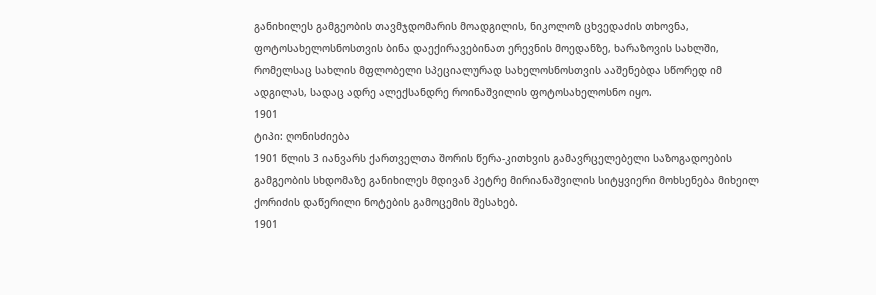განიხილეს გამგეობის თავმჯდომარის მოადგილის, ნიკოლოზ ცხვედაძის თხოვნა, ფოტოსახელოსნოსთვის ბინა დაექირავებინათ ერევნის მოედანზე, ხარაზოვის სახლში, რომელსაც სახლის მფლობელი სპეციალურად სახელოსნოსთვის ააშენებდა სწორედ იმ ადგილას, სადაც ადრე ალექსანდრე როინაშვილის ფოტოსახელოსნო იყო.
1901
ტიპი: ღონისძიება
1901 წლის 3 იანვარს ქართველთა შორის წერა-კითხვის გამავრცელებელი საზოგადოების გამგეობის სხდომაზე განიხილეს მდივან პეტრე მირიანაშვილის სიტყვიერი მოხსენება მიხეილ ქორიძის დაწერილი ნოტების გამოცემის შესახებ.
1901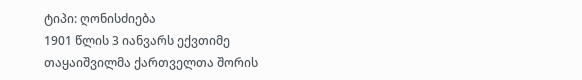ტიპი: ღონისძიება
1901 წლის 3 იანვარს ექვთიმე თაყაიშვილმა ქართველთა შორის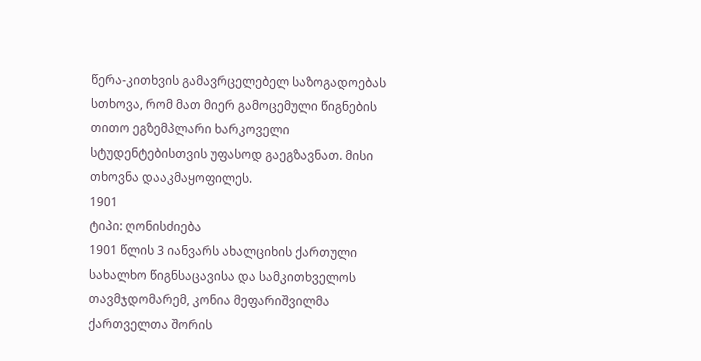წერა-კითხვის გამავრცელებელ საზოგადოებას სთხოვა, რომ მათ მიერ გამოცემული წიგნების თითო ეგზემპლარი ხარკოველი სტუდენტებისთვის უფასოდ გაეგზავნათ. მისი თხოვნა დააკმაყოფილეს.
1901
ტიპი: ღონისძიება
1901 წლის 3 იანვარს ახალციხის ქართული სახალხო წიგნსაცავისა და სამკითხველოს თავმჯდომარემ, კონია მეფარიშვილმა ქართველთა შორის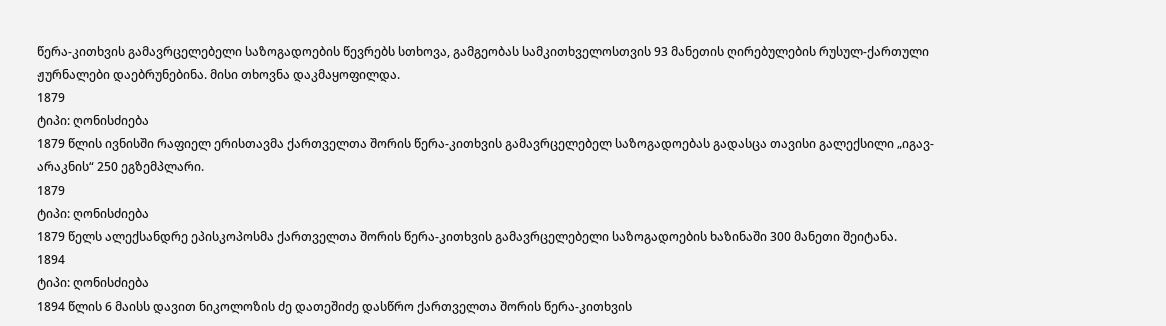წერა-კითხვის გამავრცელებელი საზოგადოების წევრებს სთხოვა, გამგეობას სამკითხველოსთვის 93 მანეთის ღირებულების რუსულ-ქართული ჟურნალები დაებრუნებინა. მისი თხოვნა დაკმაყოფილდა.
1879
ტიპი: ღონისძიება
1879 წლის ივნისში რაფიელ ერისთავმა ქართველთა შორის წერა-კითხვის გამავრცელებელ საზოგადოებას გადასცა თავისი გალექსილი „იგავ-არაკნის“ 250 ეგზემპლარი.
1879
ტიპი: ღონისძიება
1879 წელს ალექსანდრე ეპისკოპოსმა ქართველთა შორის წერა-კითხვის გამავრცელებელი საზოგადოების ხაზინაში 300 მანეთი შეიტანა.
1894
ტიპი: ღონისძიება
1894 წლის 6 მაისს დავით ნიკოლოზის ძე დათეშიძე დასწრო ქართველთა შორის წერა-კითხვის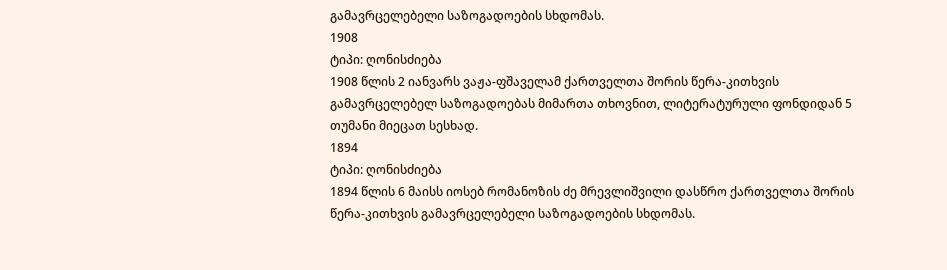გამავრცელებელი საზოგადოების სხდომას.
1908
ტიპი: ღონისძიება
1908 წლის 2 იანვარს ვაჟა-ფშაველამ ქართველთა შორის წერა-კითხვის გამავრცელებელ საზოგადოებას მიმართა თხოვნით, ლიტერატურული ფონდიდან 5 თუმანი მიეცათ სესხად.
1894
ტიპი: ღონისძიება
1894 წლის 6 მაისს იოსებ რომანოზის ძე მრევლიშვილი დასწრო ქართველთა შორის წერა-კითხვის გამავრცელებელი საზოგადოების სხდომას.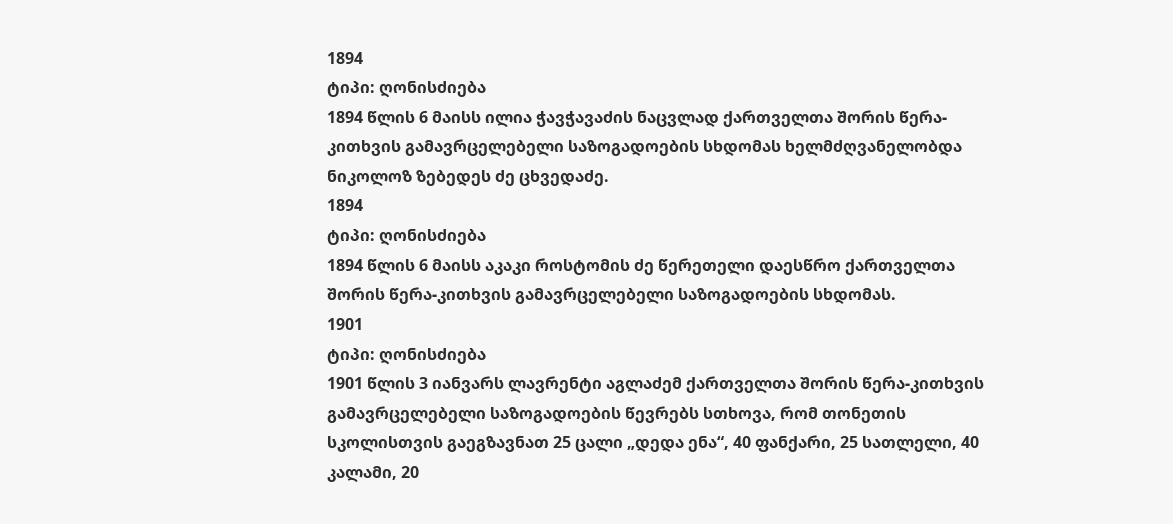1894
ტიპი: ღონისძიება
1894 წლის 6 მაისს ილია ჭავჭავაძის ნაცვლად ქართველთა შორის წერა-კითხვის გამავრცელებელი საზოგადოების სხდომას ხელმძღვანელობდა ნიკოლოზ ზებედეს ძე ცხვედაძე.
1894
ტიპი: ღონისძიება
1894 წლის 6 მაისს აკაკი როსტომის ძე წერეთელი დაესწრო ქართველთა შორის წერა-კითხვის გამავრცელებელი საზოგადოების სხდომას.
1901
ტიპი: ღონისძიება
1901 წლის 3 იანვარს ლავრენტი აგლაძემ ქართველთა შორის წერა-კითხვის გამავრცელებელი საზოგადოების წევრებს სთხოვა, რომ თონეთის სკოლისთვის გაეგზავნათ 25 ცალი „დედა ენა“, 40 ფანქარი, 25 სათლელი, 40 კალამი, 20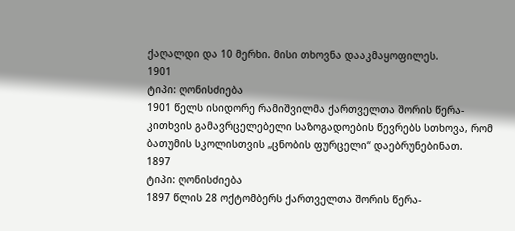ქაღალდი და 10 მერხი. მისი თხოვნა დააკმაყოფილეს.
1901
ტიპი: ღონისძიება
1901 წელს ისიდორე რამიშვილმა ქართველთა შორის წერა-კითხვის გამავრცელებელი საზოგადოების წევრებს სთხოვა, რომ ბათუმის სკოლისთვის „ცნობის ფურცელი“ დაებრუნებინათ.
1897
ტიპი: ღონისძიება
1897 წლის 28 ოქტომბერს ქართველთა შორის წერა-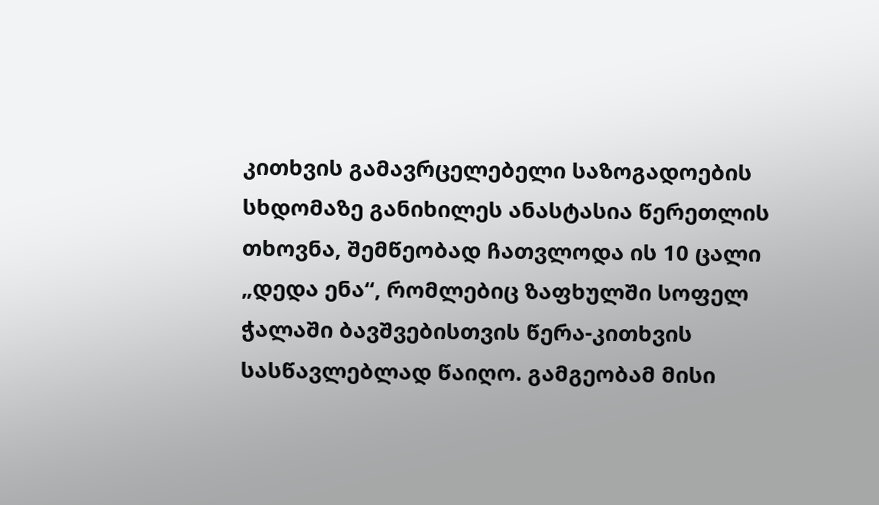კითხვის გამავრცელებელი საზოგადოების სხდომაზე განიხილეს ანასტასია წერეთლის თხოვნა, შემწეობად ჩათვლოდა ის 10 ცალი „დედა ენა“, რომლებიც ზაფხულში სოფელ ჭალაში ბავშვებისთვის წერა-კითხვის სასწავლებლად წაიღო. გამგეობამ მისი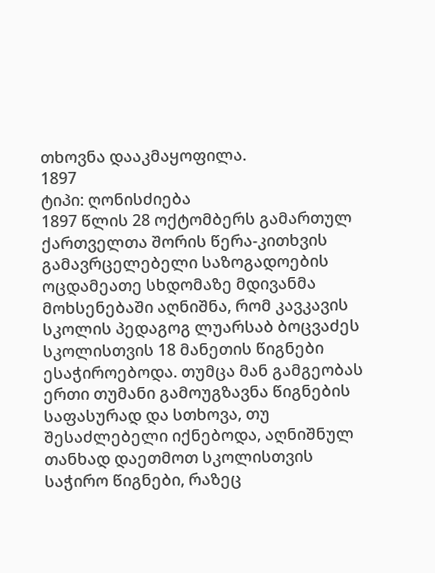თხოვნა დააკმაყოფილა.
1897
ტიპი: ღონისძიება
1897 წლის 28 ოქტომბერს გამართულ ქართველთა შორის წერა-კითხვის გამავრცელებელი საზოგადოების ოცდამეათე სხდომაზე მდივანმა მოხსენებაში აღნიშნა, რომ კავკავის სკოლის პედაგოგ ლუარსაბ ბოცვაძეს სკოლისთვის 18 მანეთის წიგნები ესაჭიროებოდა. თუმცა მან გამგეობას ერთი თუმანი გამოუგზავნა წიგნების საფასურად და სთხოვა, თუ შესაძლებელი იქნებოდა, აღნიშნულ თანხად დაეთმოთ სკოლისთვის საჭირო წიგნები, რაზეც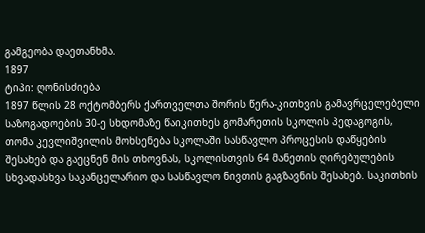გამგეობა დაეთანხმა.
1897
ტიპი: ღონისძიება
1897 წლის 28 ოქტომბერს ქართველთა შორის წერა-კითხვის გამავრცელებელი საზოგადოების 30-ე სხდომაზე წაიკითხეს გომარეთის სკოლის პედაგოგის, თომა კევლიშვილის მოხსენება სკოლაში სასწავლო პროცესის დაწყების შესახებ და გაეცნენ მის თხოვნას, სკოლისთვის 64 მანეთის ღირებულების სხვადასხვა საკანცელარიო და სასწავლო ნივთის გაგზავნის შესახებ. საკითხის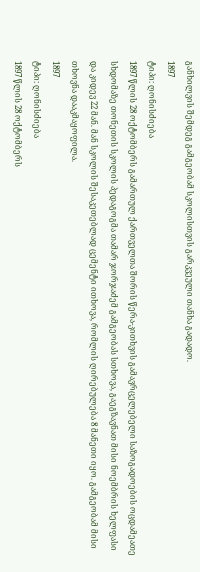განხილვის შემდეგ გამგეობამ სკოლისთვის გარკვეული თანხა გადადო.
1897
ტიპი: ღონისძიება
1897 წლის 28 ოქტომბერს გამართულ ქართველთა შორის წერა-კითხვის გამავრცელებელი საზოგადოების ოცდამეათე სხდომაზე თონეთის სკოლის პედაგოგმა თამარ ჯორჯაძემ გამგეობას სთხოვა, გაეგზავნათ მისი ნოემბრის ხელფასი და კიდევ 22 მან. მან სკოლის შესაკეთებლად ცემენტი ითხოვა, რომლის ღირებულება 8 მანეთი იყო. გამგეობამ მისი თხოვნა დააკმაყოფილა.
1897
ტიპი: ღონისძიება
1897 წლის 28 ოქტომბერს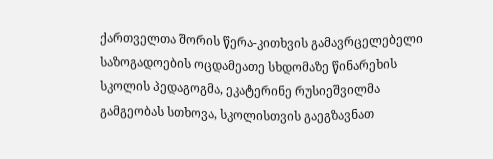ქართველთა შორის წერა-კითხვის გამავრცელებელი საზოგადოების ოცდამეათე სხდომაზე წინარეხის სკოლის პედაგოგმა, ეკატერინე რუსიეშვილმა გამგეობას სთხოვა, სკოლისთვის გაეგზავნათ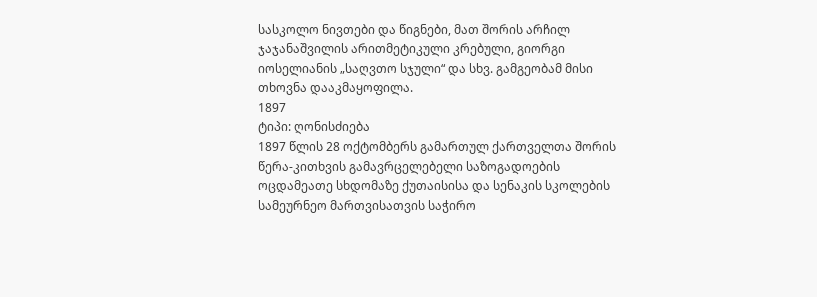სასკოლო ნივთები და წიგნები, მათ შორის არჩილ ჯაჯანაშვილის არითმეტიკული კრებული, გიორგი იოსელიანის „საღვთო სჯული“ და სხვ. გამგეობამ მისი თხოვნა დააკმაყოფილა.
1897
ტიპი: ღონისძიება
1897 წლის 28 ოქტომბერს გამართულ ქართველთა შორის წერა-კითხვის გამავრცელებელი საზოგადოების ოცდამეათე სხდომაზე ქუთაისისა და სენაკის სკოლების სამეურნეო მართვისათვის საჭირო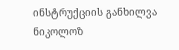ინსტრუქციის განხილვა ნიკოლოზ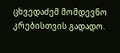ცხვედაძემ მომდევნო კრებისთვის გადადო.